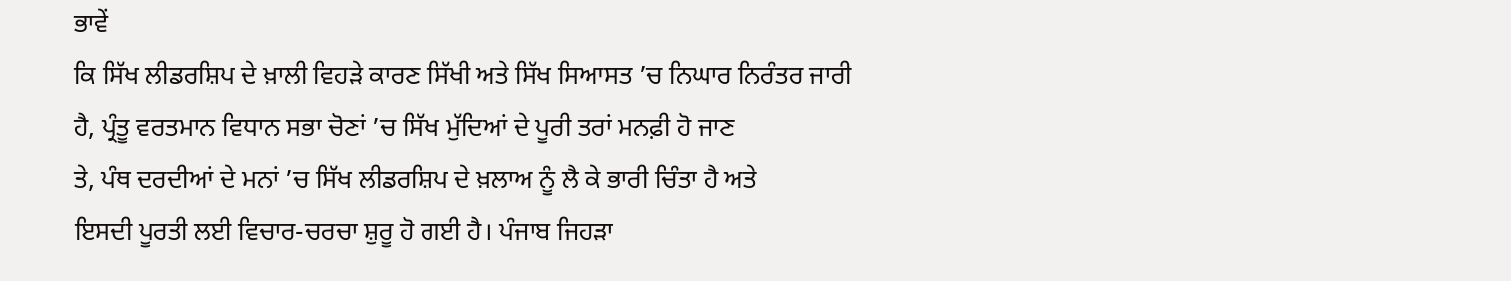ਭਾਵੇਂ
ਕਿ ਸਿੱਖ ਲੀਡਰਸ਼ਿਪ ਦੇ ਖ਼ਾਲੀ ਵਿਹੜੇ ਕਾਰਣ ਸਿੱਖੀ ਅਤੇ ਸਿੱਖ ਸਿਆਸਤ ’ਚ ਨਿਘਾਰ ਨਿਰੰਤਰ ਜਾਰੀ
ਹੈ, ਪ੍ਰੰਤੂ ਵਰਤਮਾਨ ਵਿਧਾਨ ਸਭਾ ਚੋਣਾਂ ’ਚ ਸਿੱਖ ਮੁੱਦਿਆਂ ਦੇ ਪੂਰੀ ਤਰਾਂ ਮਨਫ਼ੀ ਹੋ ਜਾਣ
ਤੇ, ਪੰਥ ਦਰਦੀਆਂ ਦੇ ਮਨਾਂ ’ਚ ਸਿੱਖ ਲੀਡਰਸ਼ਿਪ ਦੇ ਖ਼ਲਾਅ ਨੂੰ ਲੈ ਕੇ ਭਾਰੀ ਚਿੰਤਾ ਹੈ ਅਤੇ
ਇਸਦੀ ਪੂਰਤੀ ਲਈ ਵਿਚਾਰ-ਚਰਚਾ ਸ਼ੁਰੂ ਹੋ ਗਈ ਹੈ। ਪੰਜਾਬ ਜਿਹੜਾ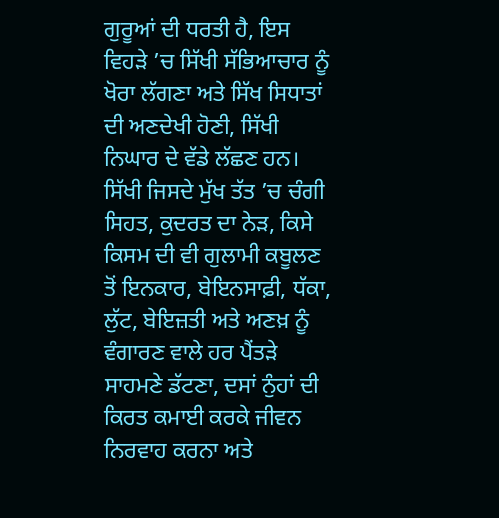ਗੁਰੂਆਂ ਦੀ ਧਰਤੀ ਹੈ, ਇਸ
ਵਿਹੜੇ ’ਚ ਸਿੱਖੀ ਸੱਭਿਆਚਾਰ ਨੂੰ ਖੋਰਾ ਲੱਗਣਾ ਅਤੇ ਸਿੱਖ ਸਿਧਾਤਾਂ ਦੀ ਅਣਦੇਖੀ ਹੋਣੀ, ਸਿੱਖੀ
ਨਿਘਾਰ ਦੇ ਵੱਡੇ ਲੱਛਣ ਹਨ। ਸਿੱਖੀ ਜਿਸਦੇ ਮੁੱਖ ਤੱਤ ’ਚ ਚੰਗੀ ਸਿਹਤ, ਕੁਦਰਤ ਦਾ ਨੇੜ, ਕਿਸੇ
ਕਿਸਮ ਦੀ ਵੀ ਗੁਲਾਮੀ ਕਬੂਲਣ ਤੋਂ ਇਨਕਾਰ, ਬੇਇਨਸਾਫ਼ੀ, ਧੱਕਾ, ਲੁੱਟ, ਬੇਇਜ਼ਤੀ ਅਤੇ ਅਣਖ਼ ਨੂੰ
ਵੰਗਾਰਣ ਵਾਲੇ ਹਰ ਪੈਂਤੜੇ ਸਾਹਮਣੇ ਡੱਟਣਾ, ਦਸਾਂ ਨੁੰਹਾਂ ਦੀ ਕਿਰਤ ਕਮਾਈ ਕਰਕੇ ਜੀਵਨ
ਨਿਰਵਾਹ ਕਰਨਾ ਅਤੇ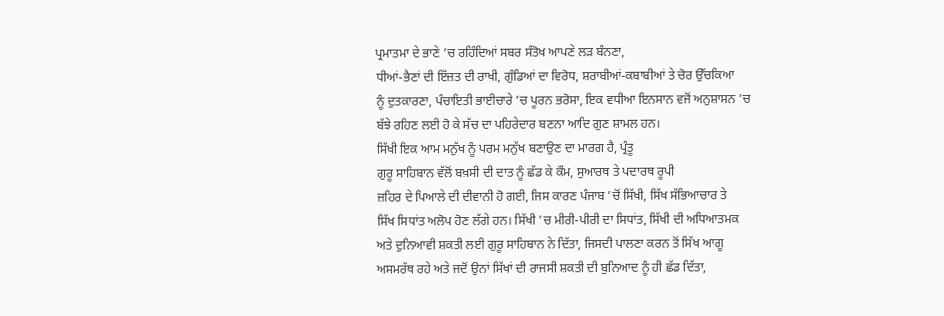ਪ੍ਰਮਾਤਮਾ ਦੇ ਭਾਣੇ ’ਚ ਰਹਿੰਦਿਆਂ ਸਬਰ ਸੰਤੋਖ ਆਪਣੇ ਲੜ ਬੰਨਣਾ,
ਧੀਆਂ-ਭੈਣਾਂ ਦੀ ਇੱਜ਼ਤ ਦੀ ਰਾਖੀ, ਗੁੰਡਿਆਂ ਦਾ ਵਿਰੋਧ, ਸ਼ਰਾਬੀਆਂ-ਕਬਾਬੀਆਂ ਤੇ ਚੋਰ ਉੱਚਕਿਆ
ਨੂੰ ਦੁਤਕਾਰਣਾ, ਪੰਚਾਇਤੀ ਭਾਈਚਾਰੇ ’ਚ ਪੂਰਨ ਭਰੋਸਾ, ਇਕ ਵਧੀਆ ਇਨਸਾਨ ਵਜੋਂ ਅਨੁਸ਼ਾਸਨ ’ਚ
ਬੱਝੇ ਰਹਿਣ ਲਈ ਹੋ ਕੇ ਸੱਚ ਦਾ ਪਹਿਰੇਦਾਰ ਬਣਨਾ ਆਦਿ ਗੁਣ ਸ਼ਾਮਲ ਹਨ।
ਸਿੱਖੀ ਇਕ ਆਮ ਮਨੁੱਖ ਨੂੰ ਪਰਮ ਮਨੁੱਖ ਬਣਾਉਣ ਦਾ ਮਾਰਗ ਹੈ, ਪ੍ਰੰਤੂ
ਗੁਰੂ ਸਾਹਿਬਾਨ ਵੱਲੋਂ ਬਖ਼ਸੀ ਦੀ ਦਾਤ ਨੂੰ ਛੱਡ ਕੇ ਕੌਮ, ਸੁਆਰਥ ਤੇ ਪਦਾਰਥ ਰੂਪੀ
ਜ਼ਹਿਰ ਦੇ ਪਿਆਲੇ ਦੀ ਦੀਵਾਨੀ ਹੋ ਗਈ, ਜਿਸ ਕਾਰਣ ਪੰਜਾਬ ’ਚੋਂ ਸਿੱਖੀ, ਸਿੱਖ ਸੱਭਿਆਚਾਰ ਤੇ
ਸਿੱਖ ਸਿਧਾਂਤ ਅਲੋਪ ਹੋਣ ਲੱਗੇ ਹਨ। ਸਿੱਖੀ ’ਚ ਮੀਰੀ-ਪੀਰੀ ਦਾ ਸਿਧਾਂਤ, ਸਿੱਖੀ ਦੀ ਅਧਿਆਤਮਕ
ਅਤੇ ਦੁਨਿਆਵੀ ਸ਼ਕਤੀ ਲਈ ਗੁਰੂ ਸਾਹਿਬਾਨ ਨੇ ਦਿੱਤਾ, ਜਿਸਦੀ ਪਾਲਣਾ ਕਰਨ ਤੋਂ ਸਿੱਖ ਆਗੂ
ਅਸਮਰੱਥ ਰਹੇ ਅਤੇ ਜਦੋਂ ਉਨਾਂ ਸਿੱਖਾਂ ਦੀ ਰਾਜਸੀ ਸ਼ਕਤੀ ਦੀ ਬੁਨਿਆਦ ਨੂੰ ਹੀ ਛੱਡ ਦਿੱਤਾ,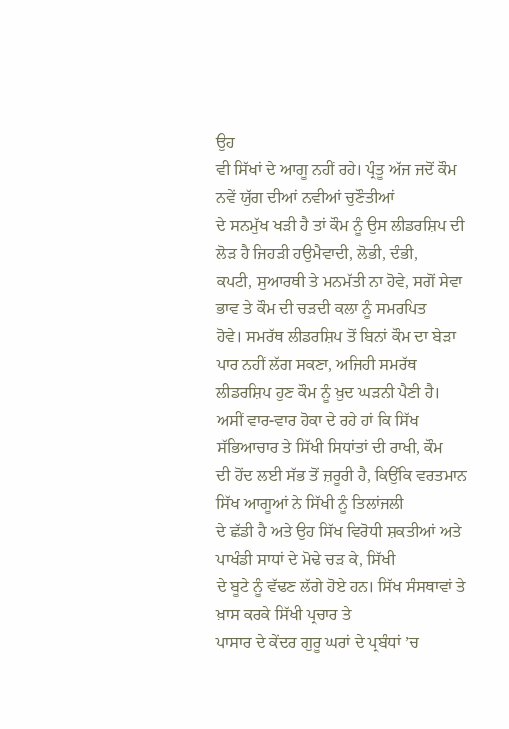ਉਹ
ਵੀ ਸਿੱਖਾਂ ਦੇ ਆਗੂ ਨਹੀਂ ਰਹੇ। ਪ੍ਰੰਤੂ ਅੱਜ ਜਦੋਂ ਕੌਮ ਨਵੇਂ ਯੁੱਗ ਦੀਆਂ ਨਵੀਆਂ ਚੁਣੌਤੀਆਂ
ਦੇ ਸਨਮੁੱਖ ਖੜੀ ਹੈ ਤਾਂ ਕੌਮ ਨੂੰ ਉਸ ਲੀਡਰਸ਼ਿਪ ਦੀ ਲੋੜ ਹੈ ਜਿਹੜੀ ਹਉਮੈਵਾਦੀ, ਲੋਭੀ, ਦੰਭੀ,
ਕਪਟੀ, ਸੁਆਰਥੀ ਤੇ ਮਨਮੱਤੀ ਨਾ ਹੋਵੇ, ਸਗੋਂ ਸੇਵਾ ਭਾਵ ਤੇ ਕੌਮ ਦੀ ਚੜਦੀ ਕਲਾ ਨੂੰ ਸਮਰਪਿਤ
ਹੋਵੇ। ਸਮਰੱਥ ਲੀਡਰਸ਼ਿਪ ਤੋਂ ਬਿਨਾਂ ਕੌਮ ਦਾ ਬੇੜਾ ਪਾਰ ਨਹੀਂ ਲੱਗ ਸਕਣਾ, ਅਜਿਹੀ ਸਮਰੱਥ
ਲੀਡਰਸ਼ਿਪ ਹੁਣ ਕੌਮ ਨੂੰ ਖ਼ੁਦ ਘੜਨੀ ਪੈਣੀ ਹੈ।
ਅਸੀਂ ਵਾਰ-ਵਾਰ ਹੋਕਾ ਦੇ ਰਹੇ ਹਾਂ ਕਿ ਸਿੱਖ ਸੱਭਿਆਚਾਰ ਤੇ ਸਿੱਖੀ ਸਿਧਾਂਤਾਂ ਦੀ ਰਾਖੀ, ਕੌਮ
ਦੀ ਹੋਂਦ ਲਈ ਸੱਭ ਤੋਂ ਜ਼ਰੂਰੀ ਹੈ, ਕਿਉਂਕਿ ਵਰਤਮਾਨ ਸਿੱਖ ਆਗੂਆਂ ਨੇ ਸਿੱਖੀ ਨੂੰ ਤਿਲਾਂਜਲੀ
ਦੇ ਛੱਡੀ ਹੈ ਅਤੇ ਉਹ ਸਿੱਖ ਵਿਰੋਧੀ ਸ਼ਕਤੀਆਂ ਅਤੇ ਪਾਖੰਡੀ ਸਾਧਾਂ ਦੇ ਮੋਢੇ ਚੜ ਕੇ, ਸਿੱਖੀ
ਦੇ ਬੂਟੇ ਨੂੰ ਵੱਢਣ ਲੱਗੇ ਹੋਏ ਹਨ। ਸਿੱਖ ਸੰਸਥਾਵਾਂ ਤੇ ਖ਼ਾਸ ਕਰਕੇ ਸਿੱਖੀ ਪ੍ਰਚਾਰ ਤੇ
ਪਾਸਾਰ ਦੇ ਕੇਂਦਰ ਗੁਰੂ ਘਰਾਂ ਦੇ ਪ੍ਰਬੰਧਾਂ ’ਚ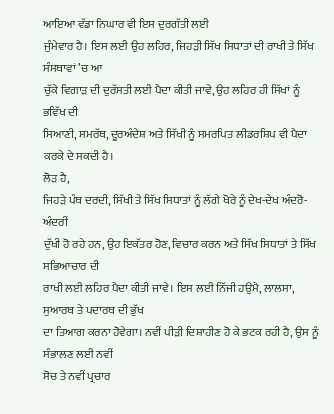ਆਇਆ ਵੱਡਾ ਨਿਘਾਰ ਵੀ ਇਸ ਦੁਰਗੱਤੀ ਲਈ
ਜੁੰਮੇਵਾਰ ਹੈ। ਇਸ ਲਈ ਉਹ ਲਹਿਰ, ਜਿਹੜੀ ਸਿੱਖ ਸਿਧਾਤਾਂ ਦੀ ਰਾਖੀ ਤੇ ਸਿੱਖ ਸੰਸਥਾਵਾਂ ’ਚ ਆ
ਚੁੱਕੇ ਵਿਗਾੜ ਦੀ ਦੁਰੱਸਤੀ ਲਈ ਪੈਦਾ ਕੀਤੀ ਜਾਵੇ, ਉਹ ਲਹਿਰ ਹੀ ਸਿੱਖਾਂ ਨੂੰ ਭਵਿੱਖ ਦੀ
ਸਿਆਣੀ, ਸਮਰੱਥ, ਦੂਰਅੰਦੇਸ਼ ਅਤੇ ਸਿੱਖੀ ਨੂੰ ਸਮਰਪਿਤ ਲੀਡਰਸ਼ਿਪ ਵੀ ਪੈਦਾ ਕਰਕੇ ਦੇ ਸਕਦੀ ਹੈ।
ਲੋੜ ਹੈ,
ਜਿਹੜੇ ਪੰਥ ਦਰਦੀ, ਸਿੱਖੀ ਤੇ ਸਿੱਖ ਸਿਧਾਤਾਂ ਨੂੰ ਲੱਗੇ ਖੋਰੇ ਨੂੰ ਦੇਖ-ਦੇਖ ਅੰਦਰੋ-ਅੰਦਰੀਂ
ਦੁੱਖੀ ਹੋ ਰਹੇ ਹਨ, ਉਹ ਇਕੱਤਰ ਹੋਣ, ਵਿਚਾਰ ਕਰਨ ਅਤੇ ਸਿੱਖ ਸਿਧਾਤਾਂ ਤੇ ਸਿੱਖ ਸਭਿਆਚਾਰ ਦੀ
ਰਾਖੀ ਲਈ ਲਹਿਰ ਪੈਦਾ ਕੀਤੀ ਜਾਵੇ। ਇਸ ਲਈ ਨਿੱਜੀ ਹਉਮੈ, ਲਾਲਸਾ, ਸੁਆਰਥ ਤੇ ਪਦਾਰਥ ਦੀ ਭੁੱਖ
ਦਾ ਤਿਆਗ ਕਰਨਾ ਹੋਵੇਗਾ। ਨਵੀਂ ਪੀੜੀ ਦਿਸ਼ਾਹੀਣ ਹੋ ਕੇ ਭਟਕ ਰਹੀ ਹੈ, ਉਸ ਨੂੰ ਸੰਭਾਲਣ ਲਈ ਨਵੀਂ
ਸੋਚ ਤੇ ਨਵੀਂ ਪ੍ਰਚਾਰ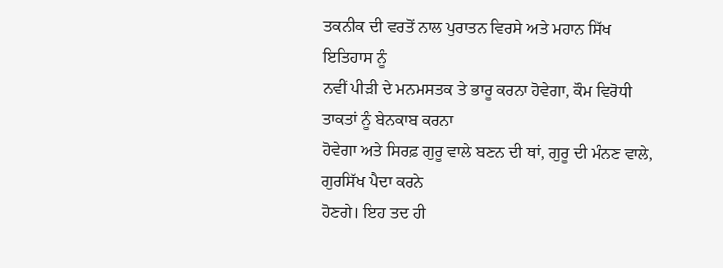ਤਕਨੀਕ ਦੀ ਵਰਤੋਂ ਨਾਲ ਪੁਰਾਤਨ ਵਿਰਸੇ ਅਤੇ ਮਹਾਨ ਸਿੱਖ ਇਤਿਹਾਸ ਨੂੰ
ਨਵੀਂ ਪੀੜੀ ਦੇ ਮਨਮਸਤਕ ਤੇ ਭਾਰੂ ਕਰਨਾ ਹੋਵੇਗਾ, ਕੌਮ ਵਿਰੋਧੀ ਤਾਕਤਾਂ ਨੂੰ ਬੇਨਕਾਬ ਕਰਨਾ
ਹੋਵੇਗਾ ਅਤੇ ਸਿਰਫ਼ ਗੁਰੂ ਵਾਲੇ ਬਣਨ ਦੀ ਥਾਂ, ਗੁਰੂ ਦੀ ਮੰਨਣ ਵਾਲੇ, ਗੁਰਸਿੱਖ ਪੈਦਾ ਕਰਨੇ
ਹੋਣਗੇ। ਇਹ ਤਦ ਹੀ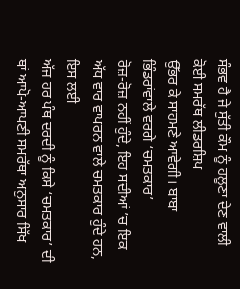ਸੰਭਵ ਹੈ ਜੇ ਸੁੱਤੀ ਕੌਮ ਨੂੰ ਹਲੂਣਾ ਦੇਣ ਵਾਲੀ ਕੋਈ ਸਮਰੱਥ ਲੀਡਰਸ਼ਿਪ
ਉੱਭਰ ਕੇ ਸਾਹਮਣੇ ਆਵੇਗੀ। ਬਾਬਾ ਭਿੰਡਰਾਂਵਾਲੇ ਵਰਗੇ ‘ਚਮਤਕਾਰ’
ਰੋਜ਼-ਰੋਜ਼ ਨਹੀਂ ਹੁੰਦੇ, ਇਹ ਸਦੀਆਂ ’ਚ ਇਕ ਅੱਧ ਵਾਰ ਵਾਪਰਨ ਵਾਲੇ ਚਮਤਕਾਰ ਹੁੰਦੇ ਹਨ, ਇਸ ਲਈ
ਅੱਜ ਹਰ ਪੰਥ ਦਰਦੀ ਨੂੰ ਕਿਸੇ ‘ਚਮਤਕਾਰ’ ਦੀ ਥਾਂ ਆਪੋ-ਆਪਣੀ ਸਮਰੱਥਾ ਅਨੁਸਾਰ ਸਿੱਖ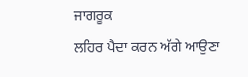ਜਾਗਰੂਕ
ਲਹਿਰ ਪੈਦਾ ਕਰਨ ਅੱਗੇ ਆਉਣਾ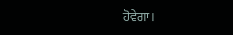ਹੋਵੇਗਾ।